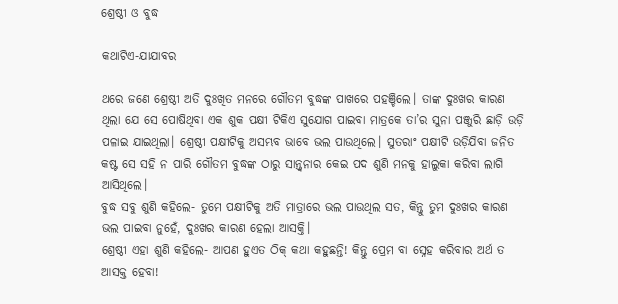ଶ୍ରେଷ୍ଠୀ ଓ ବୁଦ୍ଧ

କଥାଟିଏ-ଯାଯାବର

ଥରେ ଜଣେ ଶ୍ରେଷ୍ଠୀ ଅତି ଦୁଃଖିତ ମନରେ ଗୌତମ ବୁଦ୍ଧଙ୍କ ପାଖରେ ପହଞ୍ଚିଲେ। ତାଙ୍କ ଦୁଃଖର କାରଣ ଥିଲା ଯେ ସେ ପୋଷିଥିବା ଏକ ଶୁକ ପକ୍ଷୀ ଟିକିଏ ସୁଯୋଗ ପାଇବା ମାତ୍ରକେ ତା’ର ସୁନା ପଞ୍ଜୁରି ଛାଡ଼ି ଉଡ଼ି ପଳାଇ ଯାଇଥିଲା। ଶ୍ରେଷ୍ଠୀ ପକ୍ଷୀଟିକୁ ଅସମ୍ଭବ ଭାବେ ଭଲ ପାଉଥିଲେ। ସୁତରାଂ ପକ୍ଷୀଟି ଉଡ଼ିଯିବା ଜନିତ କଷ୍ଟ ସେ ସହି ନ ପାରି ଗୌତମ ବୁଦ୍ଧଙ୍କ ଠାରୁ ସାନ୍ତ୍ବନାର କେଇ ପଦ ଶୁଣି ମନକୁ ହାଲୁକା କରିବା ଲାଗି ଆସିଥିଲେ।
ବୁଦ୍ଧ ସବୁ ଶୁଣି କହିଲେ- ତୁମେ ପକ୍ଷୀଟିକୁ ଅତି ମାତ୍ରାରେ ଭଲ ପାଉଥିଲ ସତ, କିନ୍ତୁ ତୁମ ଦୁଃଖର କାରଣ ଭଲ ପାଇବା ନୁହେଁ, ଦୁଃଖର କାରଣ ହେଲା ଆସକ୍ତି।
ଶ୍ରେଷ୍ଠୀ ଏହା ଶୁଣି କହିଲେ- ଆପଣ ହୁଏତ ଠିକ୍‌ କଥା କହୁଛନ୍ତି! କିନ୍ତୁ ପ୍ରେମ ବା ସ୍ନେହ କରିବାର ଅର୍ଥ ତ ଆସକ୍ତ ହେବା!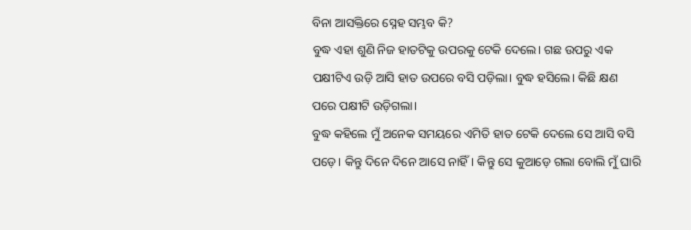ବିନା ଆସକ୍ତିରେ ସ୍ନେହ ସମ୍ଭବ କି?
ବୁଦ୍ଧ ଏହା ଶୁଣି ନିଜ ହାତଟିକୁ ଉପରକୁ ଟେକି ଦେଲେ। ଗଛ ଉପରୁ ଏକ ପକ୍ଷୀଟିଏ ଉଡ଼ି ଆସି ହାତ ଉପରେ ବସି ପଡ଼ିଲା। ବୁଦ୍ଧ ହସିଲେ। କିଛି କ୍ଷଣ ପରେ ପକ୍ଷୀଟି ଉଡ଼ିଗଲା।
ବୁଦ୍ଧ କହିଲେ ମୁଁ ଅନେକ ସମୟରେ ଏମିତି ହାତ ଟେକି ଦେଲେ ସେ ଆସି ବସି ପଡ଼େ। କିନ୍ତୁ ଦିନେ ଦିନେ ଆସେ ନାହିଁ। କିନ୍ତୁ ସେ କୁଆଡ଼େ ଗଲା ବୋଲି ମୁଁ ଘାରି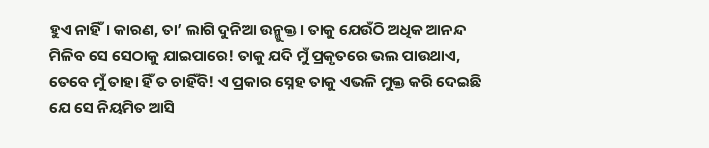ହୁଏ ନାହିଁ। କାରଣ, ତା’ ଲାଗି ଦୁନିଆ ଉନ୍ମୁକ୍ତ। ତାକୁ ଯେଉଁଠି ଅଧିକ ଆନନ୍ଦ ମିଳିବ ସେ ସେଠାକୁ ଯାଇପାରେ! ତାକୁ ଯଦି ମୁଁ ପ୍ରକୃତରେ ଭଲ ପାଉଥାଏ, ତେବେ ମୁଁ ତାହା ହିଁ ତ ଚାହିଁବି! ଏ ପ୍ରକାର ସ୍ନେହ ତାକୁ ଏଭଳି ମୁକ୍ତ କରି ଦେଇଛି ଯେ ସେ ନିୟମିତ ଆସି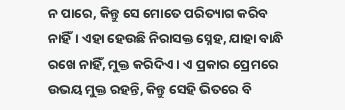ନ ପାରେ, କିନ୍ତୁ ସେ ମୋତେ ପରିତ୍ୟାଗ କରିବ ନାହିଁ। ଏହା ହେଉଛି ନିରାସକ୍ତ ସ୍ନେହ, ଯାହା ବାନ୍ଧି ରଖେ ନାହିଁ, ମୁକ୍ତ କରିଦିଏ। ଏ ପ୍ରକାର ପ୍ରେମରେ ଉଭୟ ମୁକ୍ତ ରହନ୍ତି, କିନ୍ତୁ ସେହି ଭିତରେ ବି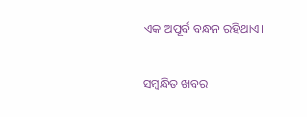ଏକ ଅପୂର୍ବ ବନ୍ଧନ ରହିଥାଏ।

ସମ୍ବନ୍ଧିତ ଖବର